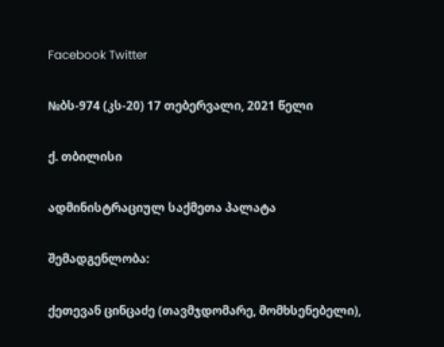Facebook Twitter

№ბს-974 (კს-20) 17 თებერვალი, 2021 წელი

ქ. თბილისი

ადმინისტრაციულ საქმეთა პალატა

შემადგენლობა:

ქეთევან ცინცაძე (თავმჯდომარე, მომხსენებელი),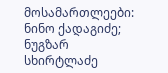მოსამართლეები: ნინო ქადაგიძე; ნუგზარ სხირტლაძე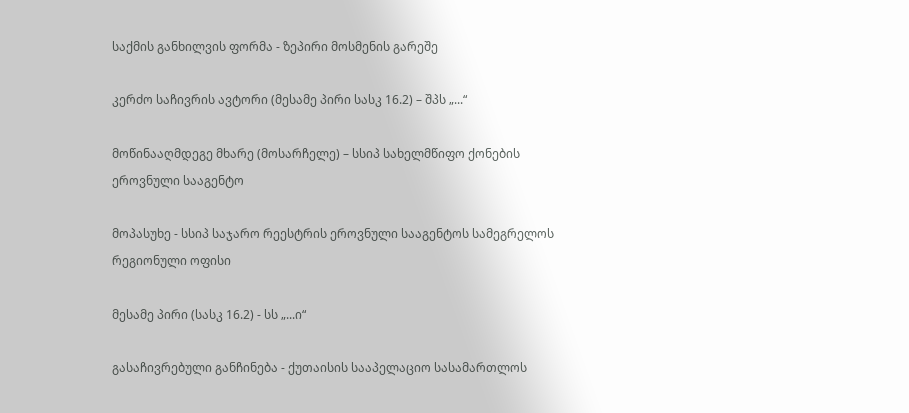საქმის განხილვის ფორმა - ზეპირი მოსმენის გარეშე

კერძო საჩივრის ავტორი (მესამე პირი სასკ 16.2) – შპს „...“

მოწინააღმდეგე მხარე (მოსარჩელე) – სსიპ სახელმწიფო ქონების ეროვნული სააგენტო

მოპასუხე - სსიპ საჯარო რეესტრის ეროვნული სააგენტოს სამეგრელოს რეგიონული ოფისი

მესამე პირი (სასკ 16.2) - სს „...ი“

გასაჩივრებული განჩინება - ქუთაისის სააპელაციო სასამართლოს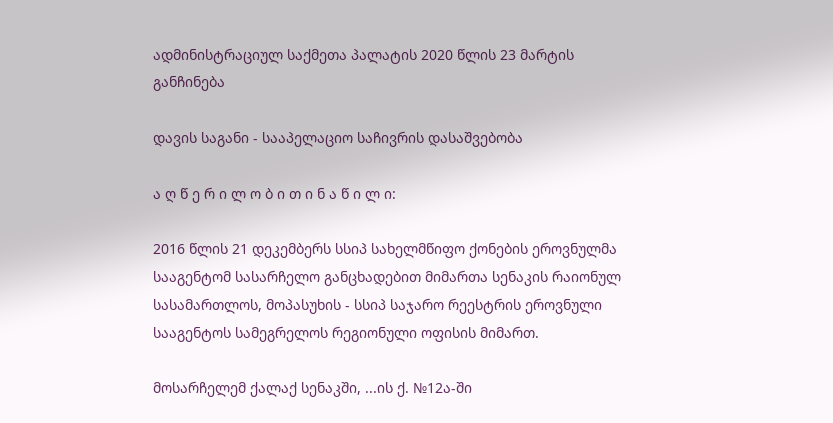ადმინისტრაციულ საქმეთა პალატის 2020 წლის 23 მარტის განჩინება

დავის საგანი - სააპელაციო საჩივრის დასაშვებობა

ა ღ წ ე რ ი ლ ო ბ ი თ ი ნ ა წ ი ლ ი:

2016 წლის 21 დეკემბერს სსიპ სახელმწიფო ქონების ეროვნულმა სააგენტომ სასარჩელო განცხადებით მიმართა სენაკის რაიონულ სასამართლოს, მოპასუხის - სსიპ საჯარო რეესტრის ეროვნული სააგენტოს სამეგრელოს რეგიონული ოფისის მიმართ.

მოსარჩელემ ქალაქ სენაკში, ...ის ქ. №12ა-ში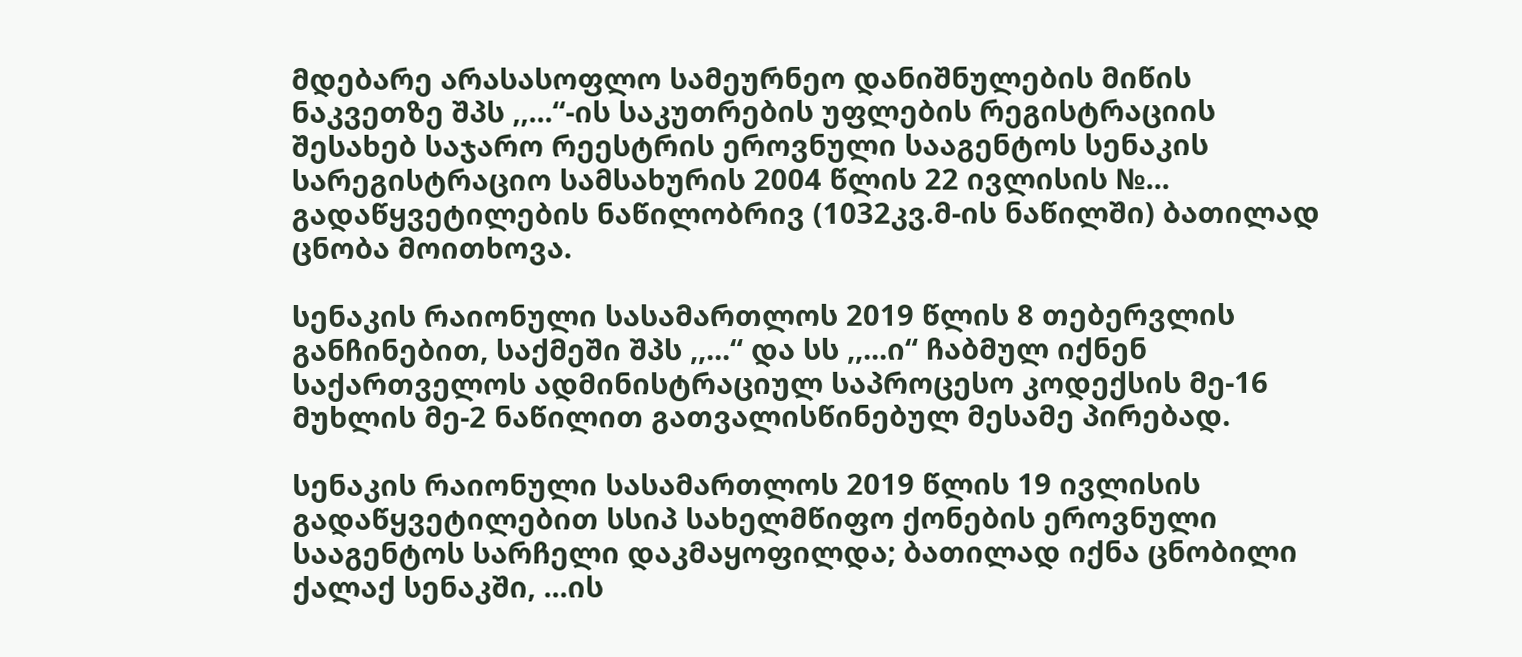მდებარე არასასოფლო სამეურნეო დანიშნულების მიწის ნაკვეთზე შპს ,,...“-ის საკუთრების უფლების რეგისტრაციის შესახებ საჯარო რეესტრის ეროვნული სააგენტოს სენაკის სარეგისტრაციო სამსახურის 2004 წლის 22 ივლისის №... გადაწყვეტილების ნაწილობრივ (1032კვ.მ-ის ნაწილში) ბათილად ცნობა მოითხოვა.

სენაკის რაიონული სასამართლოს 2019 წლის 8 თებერვლის განჩინებით, საქმეში შპს ,,...“ და სს ,,...ი“ ჩაბმულ იქნენ საქართველოს ადმინისტრაციულ საპროცესო კოდექსის მე-16 მუხლის მე-2 ნაწილით გათვალისწინებულ მესამე პირებად.

სენაკის რაიონული სასამართლოს 2019 წლის 19 ივლისის გადაწყვეტილებით სსიპ სახელმწიფო ქონების ეროვნული სააგენტოს სარჩელი დაკმაყოფილდა; ბათილად იქნა ცნობილი ქალაქ სენაკში, ...ის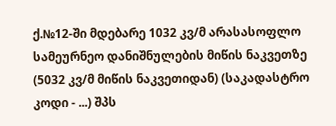ქ.№12-ში მდებარე 1032 კვ/მ არასასოფლო სამეურნეო დანიშნულების მიწის ნაკვეთზე (5032 კვ/მ მიწის ნაკვეთიდან) (საკადასტრო კოდი - ...) შპს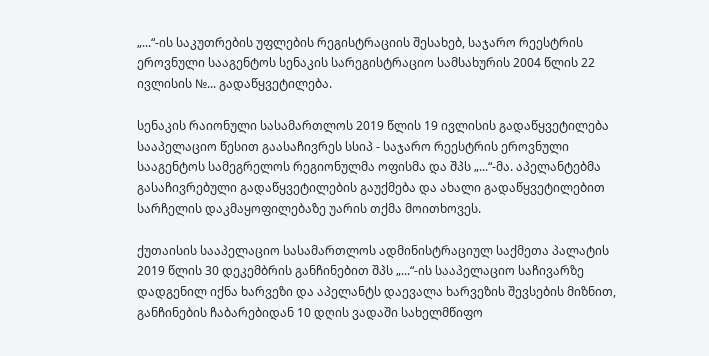„...“-ის საკუთრების უფლების რეგისტრაციის შესახებ, საჯარო რეესტრის ეროვნული სააგენტოს სენაკის სარეგისტრაციო სამსახურის 2004 წლის 22 ივლისის №... გადაწყვეტილება.

სენაკის რაიონული სასამართლოს 2019 წლის 19 ივლისის გადაწყვეტილება სააპელაციო წესით გაასაჩივრეს სსიპ - საჯარო რეესტრის ეროვნული სააგენტოს სამეგრელოს რეგიონულმა ოფისმა და შპს „...“-მა. აპელანტებმა გასაჩივრებული გადაწყვეტილების გაუქმება და ახალი გადაწყვეტილებით სარჩელის დაკმაყოფილებაზე უარის თქმა მოითხოვეს.

ქუთაისის სააპელაციო სასამართლოს ადმინისტრაციულ საქმეთა პალატის 2019 წლის 30 დეკემბრის განჩინებით შპს „...“-ის სააპელაციო საჩივარზე დადგენილ იქნა ხარვეზი და აპელანტს დაევალა ხარვეზის შევსების მიზნით, განჩინების ჩაბარებიდან 10 დღის ვადაში სახელმწიფო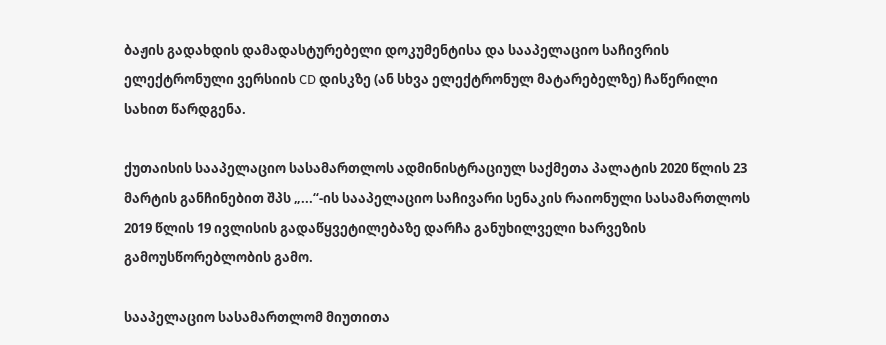ბაჟის გადახდის დამადასტურებელი დოკუმენტისა და სააპელაციო საჩივრის ელექტრონული ვერსიის CD დისკზე (ან სხვა ელექტრონულ მატარებელზე) ჩაწერილი სახით წარდგენა.

ქუთაისის სააპელაციო სასამართლოს ადმინისტრაციულ საქმეთა პალატის 2020 წლის 23 მარტის განჩინებით შპს „...“-ის სააპელაციო საჩივარი სენაკის რაიონული სასამართლოს 2019 წლის 19 ივლისის გადაწყვეტილებაზე დარჩა განუხილველი ხარვეზის გამოუსწორებლობის გამო.

სააპელაციო სასამართლომ მიუთითა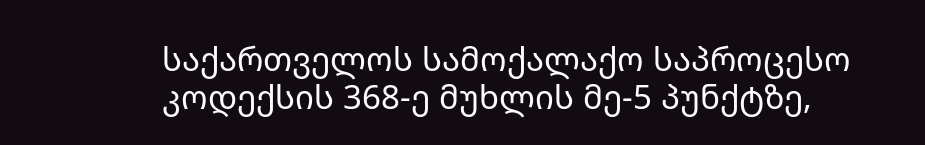საქართველოს სამოქალაქო საპროცესო კოდექსის 368-ე მუხლის მე-5 პუნქტზე,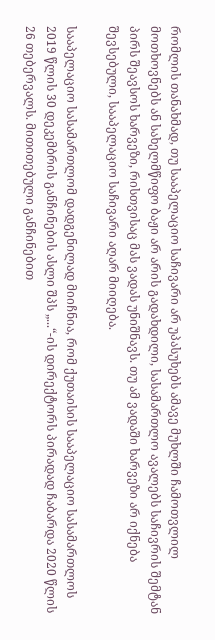რომლის თანახმად, თუ სააპელაციო საჩივარი არ უპასუხებს ამავე მუხლში ჩამოთვლილ მოთხოვნებს ან სახელმწიფო ბაჟი არ არის გადახდილი, სასამართლო ავალებს საჩივრის შემტან პირს შეავსოს ხარვეზი, რისთვისაც მას ვადას უნიშნავს. თუ ამ ვადაში ხარვეზი არ იქნება შევსებული, სააპელაციო საჩივარი აღარ მიიღება.

სააპელაციო სასამართლომ დადგენილად მიიჩნია, რომ ქუთაისის სააპელაციო სასამართლოს 2019 წლის 30 დეკემბრის განჩინების ასლი შპს „...“-ის დირექტორს პირადად ჩაბარდა 2020 წლის 26 თებერვალს. მითითებული განჩინებით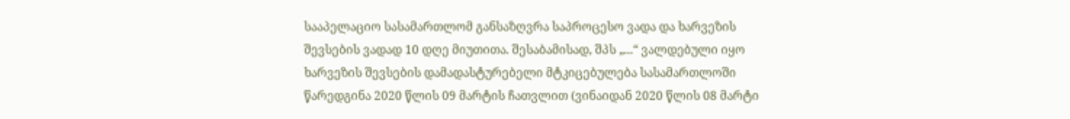სააპელაციო სასამართლომ განსაზღვრა საპროცესო ვადა და ხარვეზის შევსების ვადად 10 დღე მიუთითა. შესაბამისად, შპს „...“ ვალდებული იყო ხარვეზის შევსების დამადასტურებელი მტკიცებულება სასამართლოში წარედგინა 2020 წლის 09 მარტის ჩათვლით (ვინაიდან 2020 წლის 08 მარტი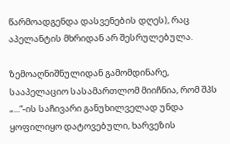წარმოადგენდა დასვენების დღეს), რაც აპელანტის მხრიდან არ შესრულებულა.

ზემოაღნიშნულიდან გამომდინარე, სააპელაციო სასამართლომ მიიჩნია, რომ შპს „...“-ის საჩივარი განუხილველად უნდა ყოფილიყო დატოვებული, ხარვეზის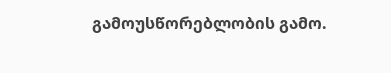გამოუსწორებლობის გამო.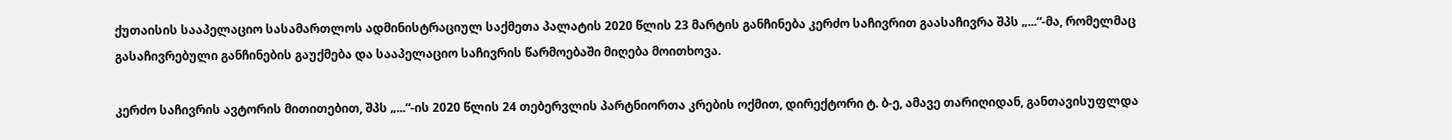ქუთაისის სააპელაციო სასამართლოს ადმინისტრაციულ საქმეთა პალატის 2020 წლის 23 მარტის განჩინება კერძო საჩივრით გაასაჩივრა შპს „...“-მა, რომელმაც გასაჩივრებული განჩინების გაუქმება და სააპელაციო საჩივრის წარმოებაში მიღება მოითხოვა.

კერძო საჩივრის ავტორის მითითებით, შპს „...“-ის 2020 წლის 24 თებერვლის პარტნიორთა კრების ოქმით, დირექტორი ტ. ბ-ე, ამავე თარიღიდან, განთავისუფლდა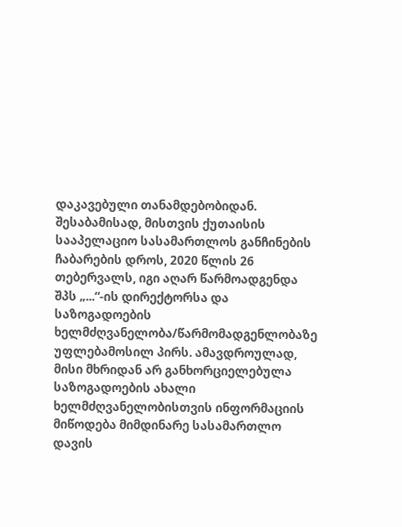დაკავებული თანამდებობიდან. შესაბამისად, მისთვის ქუთაისის სააპელაციო სასამართლოს განჩინების ჩაბარების დროს, 2020 წლის 26 თებერვალს, იგი აღარ წარმოადგენდა შპს „...“-ის დირექტორსა და საზოგადოების ხელმძღვანელობა/წარმომადგენლობაზე უფლებამოსილ პირს. ამავდროულად, მისი მხრიდან არ განხორციელებულა საზოგადოების ახალი ხელმძღვანელობისთვის ინფორმაციის მიწოდება მიმდინარე სასამართლო დავის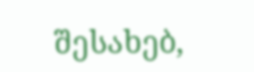შესახებ,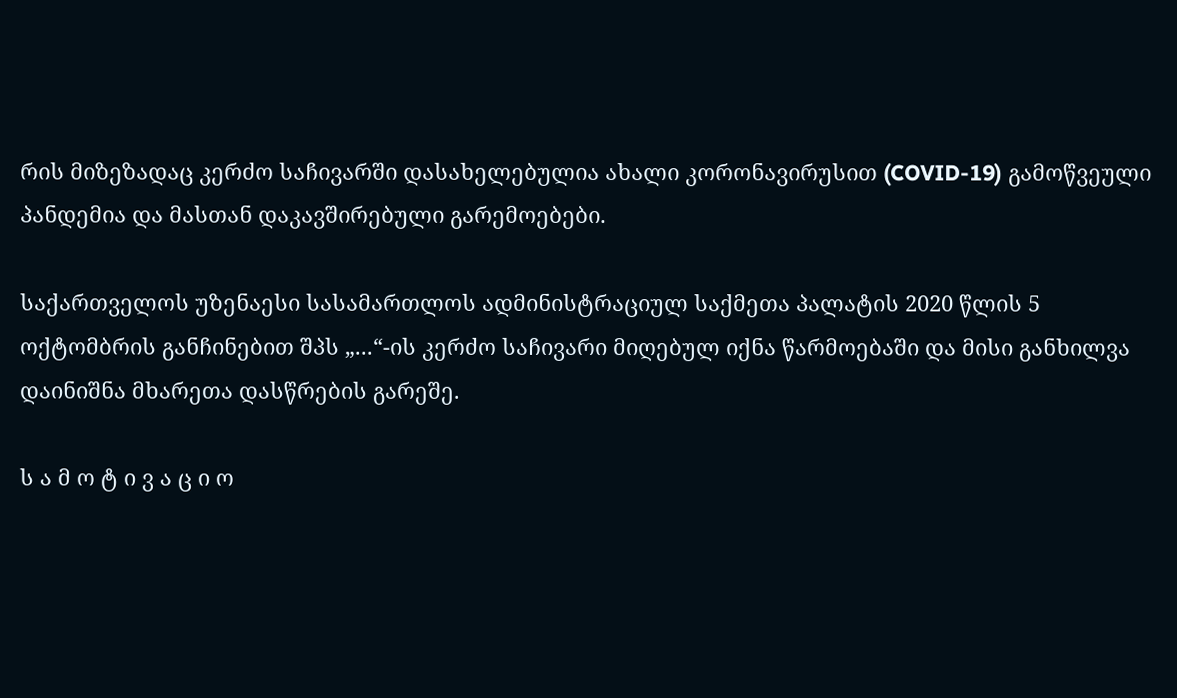რის მიზეზადაც კერძო საჩივარში დასახელებულია ახალი კორონავირუსით (COVID-19) გამოწვეული პანდემია და მასთან დაკავშირებული გარემოებები.

საქართველოს უზენაესი სასამართლოს ადმინისტრაციულ საქმეთა პალატის 2020 წლის 5 ოქტომბრის განჩინებით შპს „...“-ის კერძო საჩივარი მიღებულ იქნა წარმოებაში და მისი განხილვა დაინიშნა მხარეთა დასწრების გარეშე.

ს ა მ ო ტ ი ვ ა ც ი ო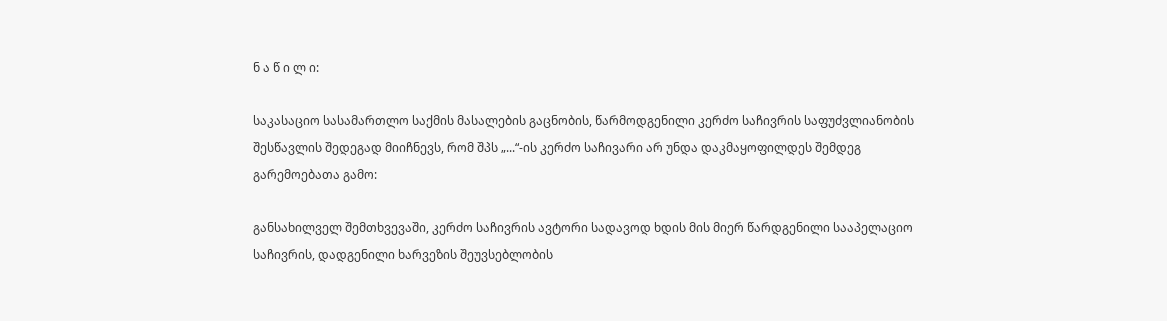ნ ა წ ი ლ ი:

საკასაციო სასამართლო საქმის მასალების გაცნობის, წარმოდგენილი კერძო საჩივრის საფუძვლიანობის შესწავლის შედეგად მიიჩნევს, რომ შპს „...“-ის კერძო საჩივარი არ უნდა დაკმაყოფილდეს შემდეგ გარემოებათა გამო:

განსახილველ შემთხვევაში, კერძო საჩივრის ავტორი სადავოდ ხდის მის მიერ წარდგენილი სააპელაციო საჩივრის, დადგენილი ხარვეზის შეუვსებლობის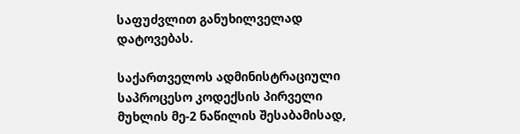საფუძვლით განუხილველად დატოვებას.

საქართველოს ადმინისტრაციული საპროცესო კოდექსის პირველი მუხლის მე-2 ნაწილის შესაბამისად,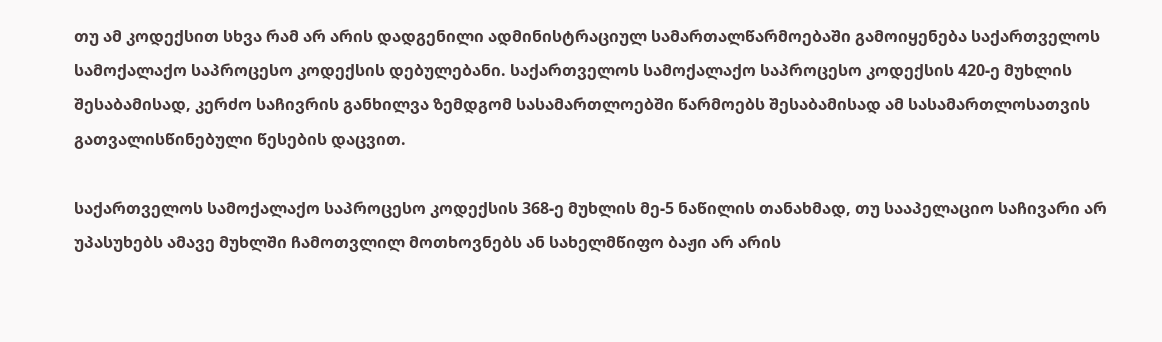თუ ამ კოდექსით სხვა რამ არ არის დადგენილი ადმინისტრაციულ სამართალწარმოებაში გამოიყენება საქართველოს სამოქალაქო საპროცესო კოდექსის დებულებანი. საქართველოს სამოქალაქო საპროცესო კოდექსის 420-ე მუხლის შესაბამისად, კერძო საჩივრის განხილვა ზემდგომ სასამართლოებში წარმოებს შესაბამისად ამ სასამართლოსათვის გათვალისწინებული წესების დაცვით.

საქართველოს სამოქალაქო საპროცესო კოდექსის 368-ე მუხლის მე-5 ნაწილის თანახმად, თუ სააპელაციო საჩივარი არ უპასუხებს ამავე მუხლში ჩამოთვლილ მოთხოვნებს ან სახელმწიფო ბაჟი არ არის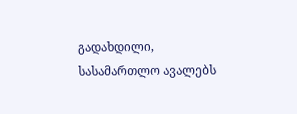გადახდილი, სასამართლო ავალებს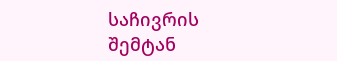საჩივრის შემტან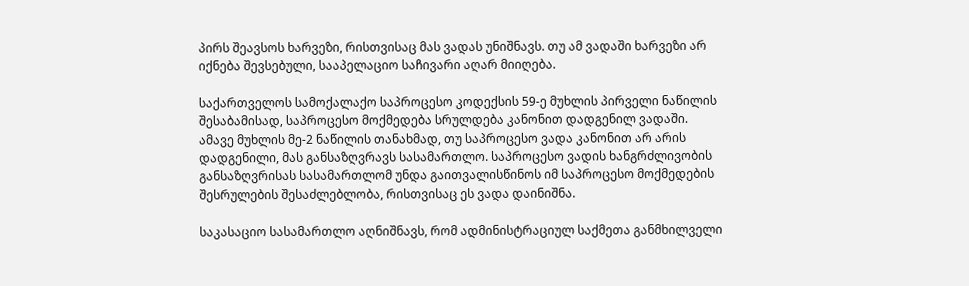პირს შეავსოს ხარვეზი, რისთვისაც მას ვადას უნიშნავს. თუ ამ ვადაში ხარვეზი არ იქნება შევსებული, სააპელაციო საჩივარი აღარ მიიღება.

საქართველოს სამოქალაქო საპროცესო კოდექსის 59-ე მუხლის პირველი ნაწილის შესაბამისად, საპროცესო მოქმედება სრულდება კანონით დადგენილ ვადაში. ამავე მუხლის მე-2 ნაწილის თანახმად, თუ საპროცესო ვადა კანონით არ არის დადგენილი, მას განსაზღვრავს სასამართლო. საპროცესო ვადის ხანგრძლივობის განსაზღვრისას სასამართლომ უნდა გაითვალისწინოს იმ საპროცესო მოქმედების შესრულების შესაძლებლობა, რისთვისაც ეს ვადა დაინიშნა.

საკასაციო სასამართლო აღნიშნავს, რომ ადმინისტრაციულ საქმეთა განმხილველი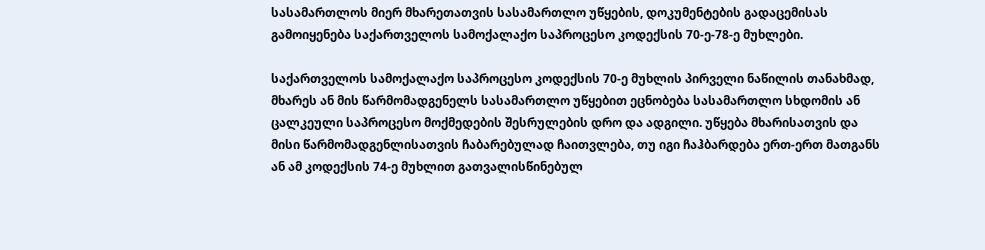სასამართლოს მიერ მხარეთათვის სასამართლო უწყების, დოკუმენტების გადაცემისას გამოიყენება საქართველოს სამოქალაქო საპროცესო კოდექსის 70-ე-78-ე მუხლები.

საქართველოს სამოქალაქო საპროცესო კოდექსის 70-ე მუხლის პირველი ნაწილის თანახმად, მხარეს ან მის წარმომადგენელს სასამართლო უწყებით ეცნობება სასამართლო სხდომის ან ცალკეული საპროცესო მოქმედების შესრულების დრო და ადგილი. უწყება მხარისათვის და მისი წარმომადგენლისათვის ჩაბარებულად ჩაითვლება, თუ იგი ჩაჰბარდება ერთ-ერთ მათგანს ან ამ კოდექსის 74-ე მუხლით გათვალისწინებულ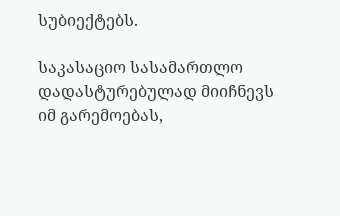სუბიექტებს.

საკასაციო სასამართლო დადასტურებულად მიიჩნევს იმ გარემოებას,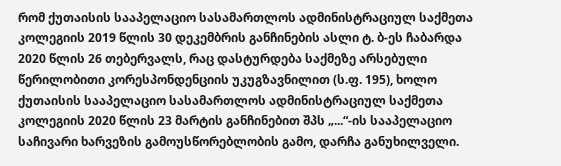რომ ქუთაისის სააპელაციო სასამართლოს ადმინისტრაციულ საქმეთა კოლეგიის 2019 წლის 30 დეკემბრის განჩინების ასლი ტ. ბ-ეს ჩაბარდა 2020 წლის 26 თებერვალს, რაც დასტურდება საქმეზე არსებული წერილობითი კორესპონდენციის უკუგზავნილით (ს.ფ. 195), ხოლო ქუთაისის სააპელაციო სასამართლოს ადმინისტრაციულ საქმეთა კოლეგიის 2020 წლის 23 მარტის განჩინებით შპს „...“-ის სააპელაციო საჩივარი ხარვეზის გამოუსწორებლობის გამო, დარჩა განუხილველი.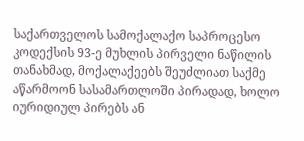საქართველოს სამოქალაქო საპროცესო კოდექსის 93-ე მუხლის პირველი ნაწილის თანახმად, მოქალაქეებს შეუძლიათ საქმე აწარმოონ სასამართლოში პირადად, ხოლო იურიდიულ პირებს ან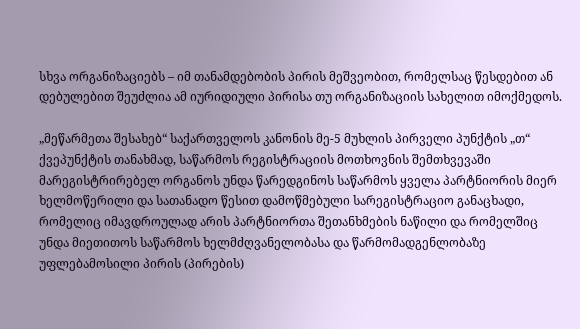სხვა ორგანიზაციებს – იმ თანამდებობის პირის მეშვეობით, რომელსაც წესდებით ან დებულებით შეუძლია ამ იურიდიული პირისა თუ ორგანიზაციის სახელით იმოქმედოს.

„მეწარმეთა შესახებ“ საქართველოს კანონის მე-5 მუხლის პირველი პუნქტის „თ“ ქვეპუნქტის თანახმად, საწარმოს რეგისტრაციის მოთხოვნის შემთხვევაში მარეგისტრირებელ ორგანოს უნდა წარედგინოს საწარმოს ყველა პარტნიორის მიერ ხელმოწერილი და სათანადო წესით დამოწმებული სარეგისტრაციო განაცხადი, რომელიც იმავდროულად არის პარტნიორთა შეთანხმების ნაწილი და რომელშიც უნდა მიეთითოს საწარმოს ხელმძღვანელობასა და წარმომადგენლობაზე უფლებამოსილი პირის (პირების)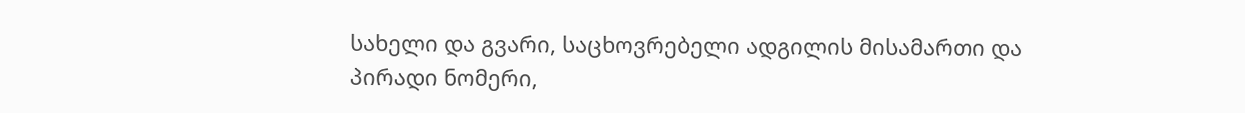სახელი და გვარი, საცხოვრებელი ადგილის მისამართი და პირადი ნომერი,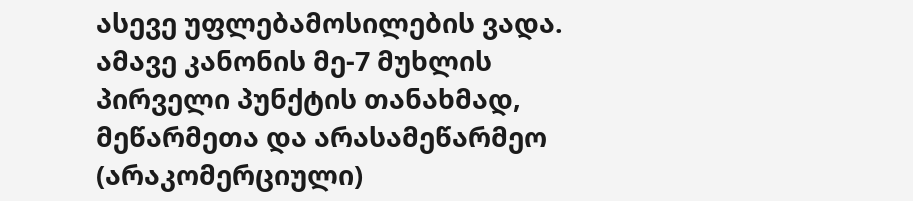ასევე უფლებამოსილების ვადა. ამავე კანონის მე-7 მუხლის პირველი პუნქტის თანახმად, მეწარმეთა და არასამეწარმეო (არაკომერციული)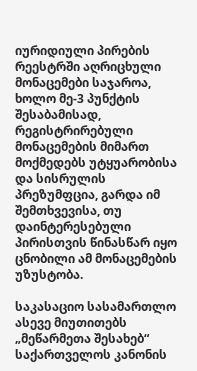იურიდიული პირების რეესტრში აღრიცხული მონაცემები საჯაროა, ხოლო მე-3 პუნქტის შესაბამისად, რეგისტრირებული მონაცემების მიმართ მოქმედებს უტყუარობისა და სისრულის პრეზუმფცია, გარდა იმ შემთხვევისა, თუ დაინტერესებული პირისთვის წინასწარ იყო ცნობილი ამ მონაცემების უზუსტობა.

საკასაციო სასამართლო ასევე მიუთითებს „მეწარმეთა შესახებ“ საქართველოს კანონის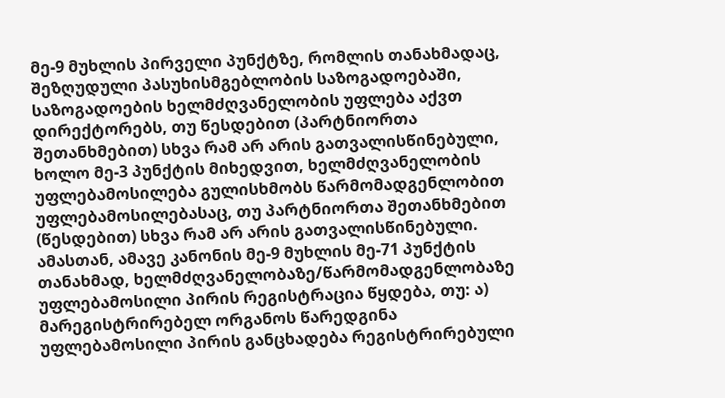მე-9 მუხლის პირველი პუნქტზე, რომლის თანახმადაც, შეზღუდული პასუხისმგებლობის საზოგადოებაში, საზოგადოების ხელმძღვანელობის უფლება აქვთ დირექტორებს, თუ წესდებით (პარტნიორთა შეთანხმებით) სხვა რამ არ არის გათვალისწინებული, ხოლო მე-3 პუნქტის მიხედვით, ხელმძღვანელობის უფლებამოსილება გულისხმობს წარმომადგენლობით უფლებამოსილებასაც, თუ პარტნიორთა შეთანხმებით (წესდებით) სხვა რამ არ არის გათვალისწინებული. ამასთან, ამავე კანონის მე-9 მუხლის მე-71 პუნქტის თანახმად, ხელმძღვანელობაზე/წარმომადგენლობაზე უფლებამოსილი პირის რეგისტრაცია წყდება, თუ: ა) მარეგისტრირებელ ორგანოს წარედგინა უფლებამოსილი პირის განცხადება რეგისტრირებული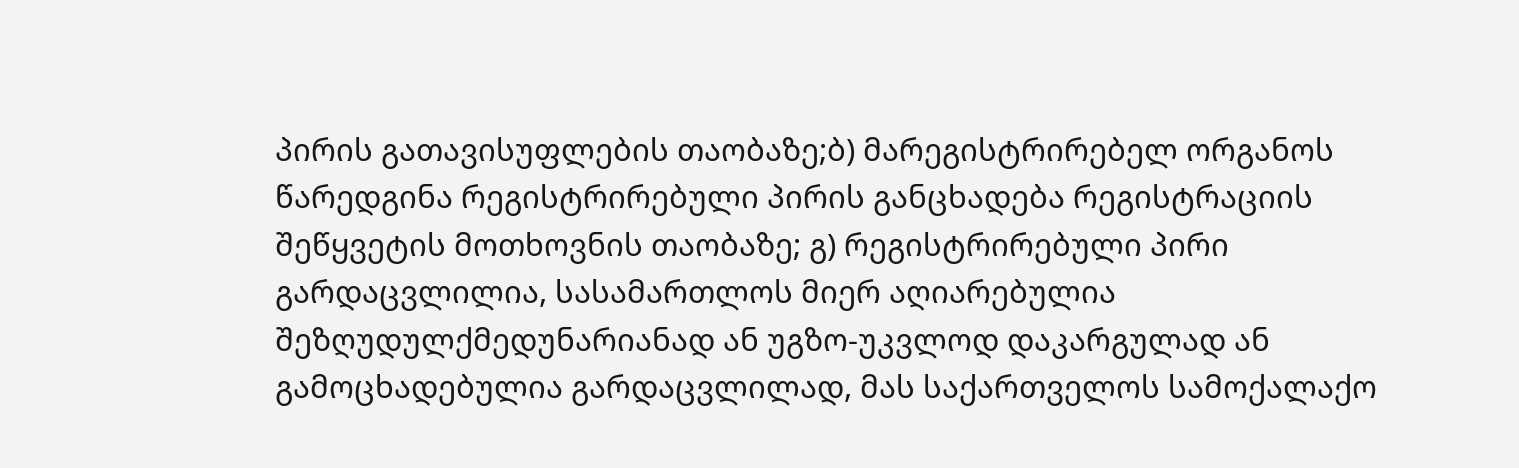პირის გათავისუფლების თაობაზე;ბ) მარეგისტრირებელ ორგანოს წარედგინა რეგისტრირებული პირის განცხადება რეგისტრაციის შეწყვეტის მოთხოვნის თაობაზე; გ) რეგისტრირებული პირი გარდაცვლილია, სასამართლოს მიერ აღიარებულია შეზღუდულქმედუნარიანად ან უგზო-უკვლოდ დაკარგულად ან გამოცხადებულია გარდაცვლილად, მას საქართველოს სამოქალაქო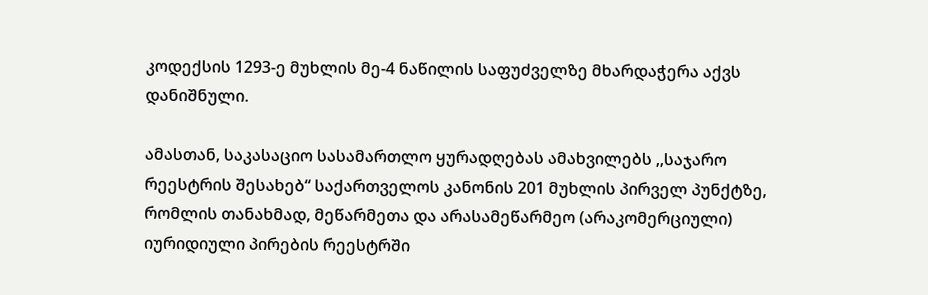კოდექსის 1293-ე მუხლის მე-4 ნაწილის საფუძველზე მხარდაჭერა აქვს დანიშნული.

ამასთან, საკასაციო სასამართლო ყურადღებას ამახვილებს ,,საჯარო რეესტრის შესახებ“ საქართველოს კანონის 201 მუხლის პირველ პუნქტზე, რომლის თანახმად, მეწარმეთა და არასამეწარმეო (არაკომერციული) იურიდიული პირების რეესტრში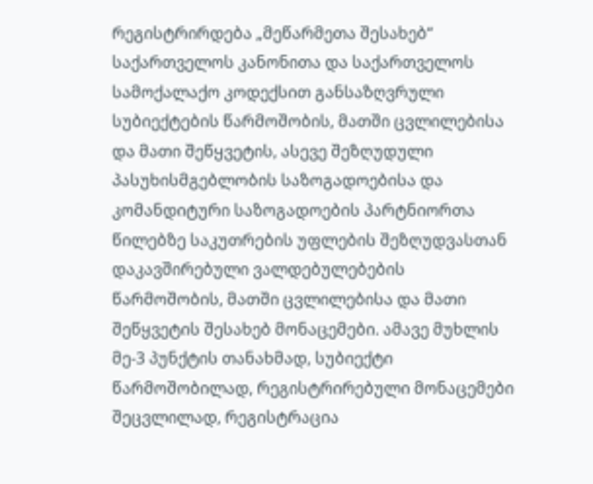რეგისტრირდება „მეწარმეთა შესახებ“ საქართველოს კანონითა და საქართველოს სამოქალაქო კოდექსით განსაზღვრული სუბიექტების წარმოშობის, მათში ცვლილებისა და მათი შეწყვეტის, ასევე შეზღუდული პასუხისმგებლობის საზოგადოებისა და კომანდიტური საზოგადოების პარტნიორთა წილებზე საკუთრების უფლების შეზღუდვასთან დაკავშირებული ვალდებულებების წარმოშობის, მათში ცვლილებისა და მათი შეწყვეტის შესახებ მონაცემები. ამავე მუხლის მე-3 პუნქტის თანახმად, სუბიექტი წარმოშობილად, რეგისტრირებული მონაცემები შეცვლილად, რეგისტრაცია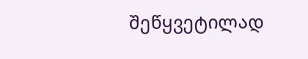შეწყვეტილად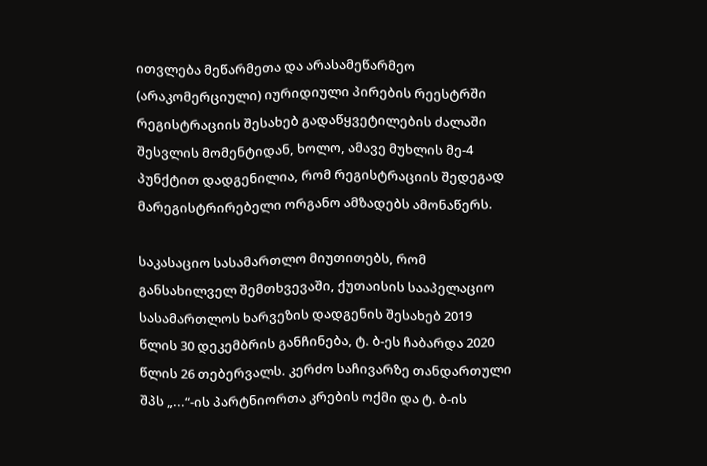ითვლება მეწარმეთა და არასამეწარმეო (არაკომერციული) იურიდიული პირების რეესტრში რეგისტრაციის შესახებ გადაწყვეტილების ძალაში შესვლის მომენტიდან, ხოლო, ამავე მუხლის მე-4 პუნქტით დადგენილია, რომ რეგისტრაციის შედეგად მარეგისტრირებელი ორგანო ამზადებს ამონაწერს.

საკასაციო სასამართლო მიუთითებს, რომ განსახილველ შემთხვევაში, ქუთაისის სააპელაციო სასამართლოს ხარვეზის დადგენის შესახებ 2019 წლის 30 დეკემბრის განჩინება, ტ. ბ-ეს ჩაბარდა 2020 წლის 26 თებერვალს. კერძო საჩივარზე თანდართული შპს „...“-ის პარტნიორთა კრების ოქმი და ტ. ბ-ის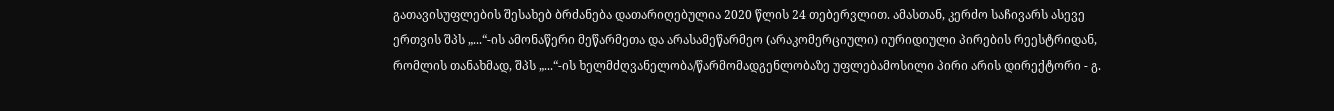გათავისუფლების შესახებ ბრძანება დათარიღებულია 2020 წლის 24 თებერვლით. ამასთან, კერძო საჩივარს ასევე ერთვის შპს „...“-ის ამონაწერი მეწარმეთა და არასამეწარმეო (არაკომერციული) იურიდიული პირების რეესტრიდან, რომლის თანახმად, შპს „...“-ის ხელმძღვანელობა/წარმომადგენლობაზე უფლებამოსილი პირი არის დირექტორი - გ.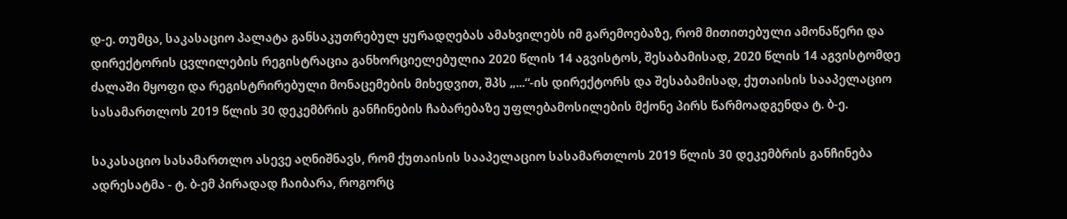დ-ე. თუმცა, საკასაციო პალატა განსაკუთრებულ ყურადღებას ამახვილებს იმ გარემოებაზე, რომ მითითებული ამონაწერი და დირექტორის ცვლილების რეგისტრაცია განხორციელებულია 2020 წლის 14 აგვისტოს, შესაბამისად, 2020 წლის 14 აგვისტომდე ძალაში მყოფი და რეგისტრირებული მონაცემების მიხედვით, შპს „...“-ის დირექტორს და შესაბამისად, ქუთაისის სააპელაციო სასამართლოს 2019 წლის 30 დეკემბრის განჩინების ჩაბარებაზე უფლებამოსილების მქონე პირს წარმოადგენდა ტ. ბ-ე.

საკასაციო სასამართლო ასევე აღნიშნავს, რომ ქუთაისის სააპელაციო სასამართლოს 2019 წლის 30 დეკემბრის განჩინება ადრესატმა - ტ. ბ-ემ პირადად ჩაიბარა, როგორც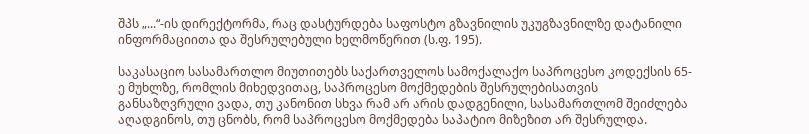შპს „...“-ის დირექტორმა, რაც დასტურდება საფოსტო გზავნილის უკუგზავნილზე დატანილი ინფორმაციითა და შესრულებული ხელმოწერით (ს.ფ. 195).

საკასაციო სასამართლო მიუთითებს საქართველოს სამოქალაქო საპროცესო კოდექსის 65-ე მუხლზე, რომლის მიხედვითაც, საპროცესო მოქმედების შესრულებისათვის განსაზღვრული ვადა, თუ კანონით სხვა რამ არ არის დადგენილი, სასამართლომ შეიძლება აღადგინოს, თუ ცნობს, რომ საპროცესო მოქმედება საპატიო მიზეზით არ შესრულდა.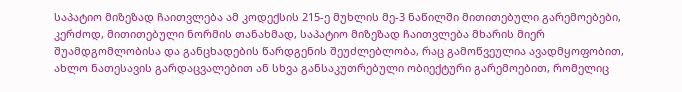საპატიო მიზეზად ჩაითვლება ამ კოდექსის 215-ე მუხლის მე-3 ნაწილში მითითებული გარემოებები, კერძოდ, მითითებული ნორმის თანახმად, საპატიო მიზეზად ჩაითვლება მხარის მიერ შუამდგომლობისა და განცხადების წარდგენის შეუძლებლობა, რაც გამოწვეულია ავადმყოფობით, ახლო ნათესავის გარდაცვალებით ან სხვა განსაკუთრებული ობიექტური გარემოებით, რომელიც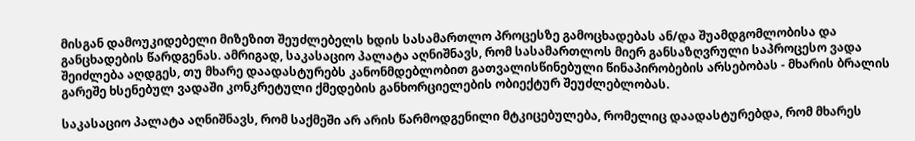მისგან დამოუკიდებელი მიზეზით შეუძლებელს ხდის სასამართლო პროცესზე გამოცხადებას ან/და შუამდგომლობისა და განცხადების წარდგენას. ამრიგად, საკასაციო პალატა აღნიშნავს, რომ სასამართლოს მიერ განსაზღვრული საპროცესო ვადა შეიძლება აღდგეს, თუ მხარე დაადასტურებს კანონმდებლობით გათვალისწინებული წინაპირობების არსებობას - მხარის ბრალის გარეშე ხსენებულ ვადაში კონკრეტული ქმედების განხორციელების ობიექტურ შეუძლებლობას.

საკასაციო პალატა აღნიშნავს, რომ საქმეში არ არის წარმოდგენილი მტკიცებულება, რომელიც დაადასტურებდა, რომ მხარეს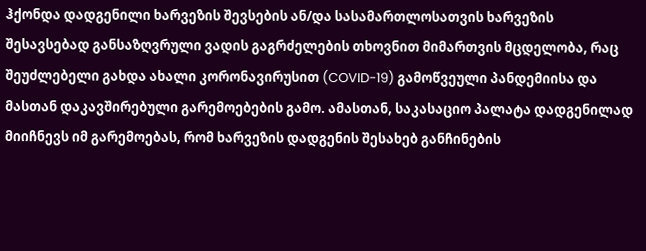ჰქონდა დადგენილი ხარვეზის შევსების ან/და სასამართლოსათვის ხარვეზის შესავსებად განსაზღვრული ვადის გაგრძელების თხოვნით მიმართვის მცდელობა, რაც შეუძლებელი გახდა ახალი კორონავირუსით (COVID-19) გამოწვეული პანდემიისა და მასთან დაკავშირებული გარემოებების გამო. ამასთან, საკასაციო პალატა დადგენილად მიიჩნევს იმ გარემოებას, რომ ხარვეზის დადგენის შესახებ განჩინების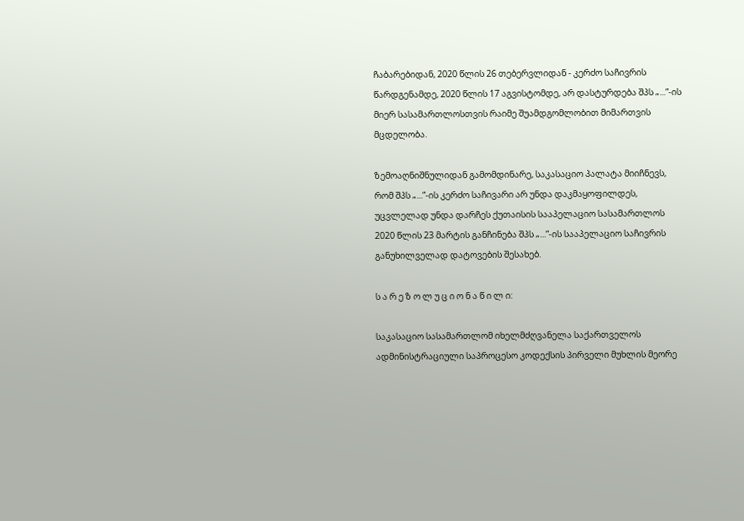ჩაბარებიდან, 2020 წლის 26 თებერვლიდან - კერძო საჩივრის წარდგენამდე, 2020 წლის 17 აგვისტომდე, არ დასტურდება შპს „...“-ის მიერ სასამართლოსთვის რაიმე შუამდგომლობით მიმართვის მცდელობა.

ზემოაღნიშნულიდან გამომდინარე, საკასაციო პალატა მიიჩნევს, რომ შპს „...“-ის კერძო საჩივარი არ უნდა დაკმაყოფილდეს, უცვლელად უნდა დარჩეს ქუთაისის სააპელაციო სასამართლოს 2020 წლის 23 მარტის განჩინება შპს „...“-ის სააპელაციო საჩივრის განუხილველად დატოვების შესახებ.

ს ა რ ე ზ ო ლ უ ც ი ო ნ ა წ ი ლ ი:

საკასაციო სასამართლომ იხელმძღვანელა საქართველოს ადმინისტრაციული საპროცესო კოდექსის პირველი მუხლის მეორე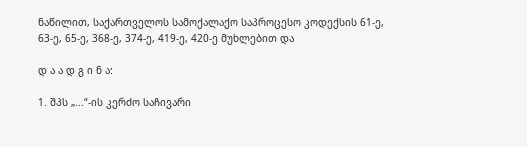ნაწილით, საქართველოს სამოქალაქო საპროცესო კოდექსის 61-ე, 63-ე, 65-ე, 368-ე, 374-ე, 419-ე, 420-ე მუხლებით და

დ ა ა დ გ ი ნ ა:

1. შპს „...“-ის კერძო საჩივარი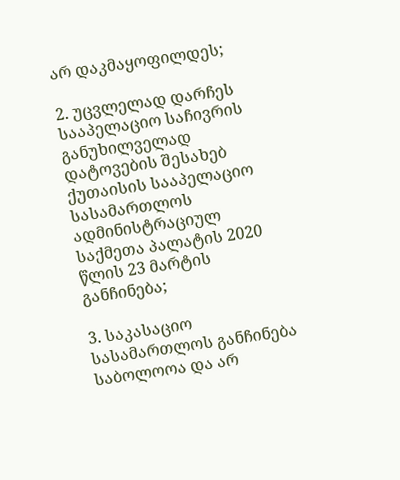არ დაკმაყოფილდეს;

2. უცვლელად დარჩეს სააპელაციო საჩივრის განუხილველად დატოვების შესახებ ქუთაისის სააპელაციო სასამართლოს ადმინისტრაციულ საქმეთა პალატის 2020 წლის 23 მარტის განჩინება;

3. საკასაციო სასამართლოს განჩინება საბოლოოა და არ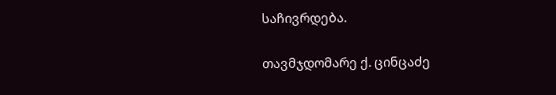საჩივრდება.

თავმჯდომარე ქ. ცინცაძე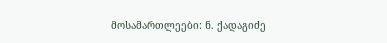მოსამართლეები: ნ. ქადაგიძე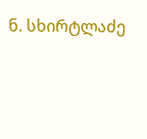ნ. სხირტლაძე